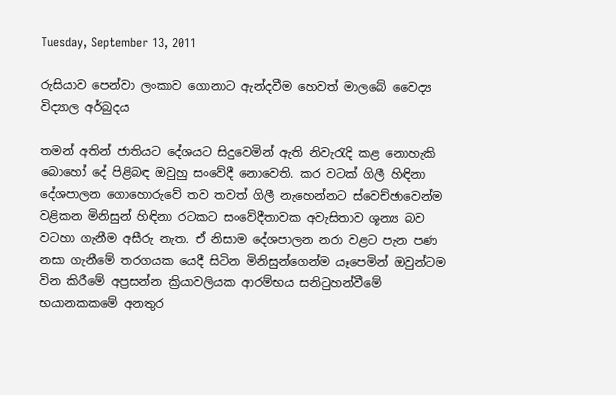Tuesday, September 13, 2011

රුසියාව පෙන්වා ලංකාව ගොනාට ඇන්දවීම හෙවත් මාලබේ වෛද්‍ය විද්‍යාල අර්බුදය

තමන් අතින් ජාතියට දේශයට සිදුවෙමින් ඇති නිවැරැදි කළ නොහැකි බොහෝ දේ පිළිබඳ ඔවුහු සංවේදී නොවෙති. කර වටක්‌ ගිලී හිඳිනා දේශපාලන ගොහොරුවේ තව තවත් ගිලී නැහෙන්නට ස්‌වෙච්ඡාවෙන්ම වළිකන මිනිසුන් හිඳිනා රටකට සංවේදීතාවක අවැසිතාව ශූන්‍ය බව වටහා ගැනීම අසීරු නැත. ඒ නිසාම දේශපාලන නරා වළට පැන පණ නසා ගැනීමේ තරගයක යෙදී සිටින මිනිසුන්ගෙන්ම යෑපෙමින් ඔවුන්ටම වින කිරීමේ අප්‍රසන්න ක්‍රියාවලියක ආරම්භය සනිටුහන්වීමේ භයානකකමේ අනතුර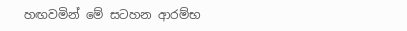හඟවමින් මේ සටහන ආරම්භ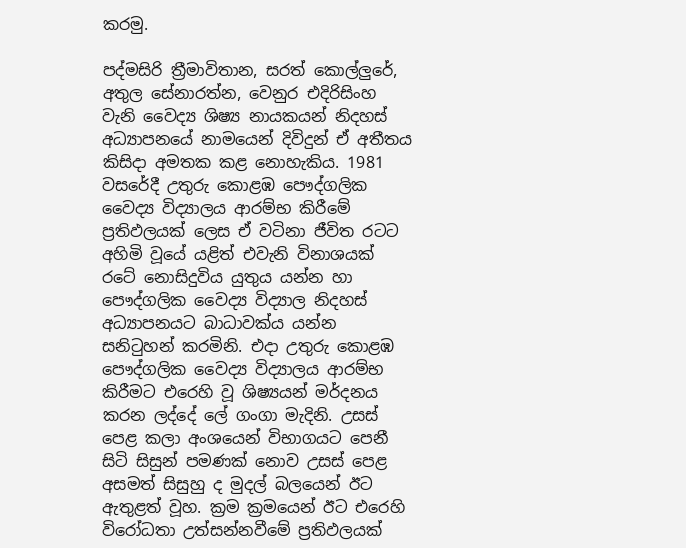කරමු.

පද්මසිරි ත්‍රීමාවිතාන, සරත් කොල්ලුරේ, අතුල සේනාරත්න, වෙනුර එදිරිසිංහ වැනි වෛද්‍ය ශිෂ්‍ය නායකයන් නිදහස්‌ අධ්‍යාපනයේ නාමයෙන් දිවිදුන් ඒ අතීතය කිසිදා අමතක කළ නොහැකිය. 1981 වසරේදී උතුරු කොළඹ පෞද්ගලික වෛද්‍ය විද්‍යාලය ආරම්භ කිරීමේ ප්‍රතිඵලයක්‌ ලෙස ඒ වටිනා ජීවිත රටට අහිමි වූයේ යළිත් එවැනි විනාශයක්‌ රටේ නොසිදුවිය යුතුය යන්න හා පෞද්ගලික වෛද්‍ය විද්‍යාල නිදහස්‌ අධ්‍යාපනයට බාධාවක්‌ය යන්න සනිටුහන් කරමිනි. එදා උතුරු කොළඹ පෞද්ගලික වෛද්‍ය විද්‍යාලය ආරම්භ කිරීමට එරෙහි වූ ශිෂ්‍යයන් මර්දනය කරන ලද්දේ ලේ ගංගා මැදිනි. උසස්‌ පෙළ කලා අංශයෙන් විභාගයට පෙනී සිටි සිසුන් පමණක්‌ නොව උසස්‌ පෙළ අසමත් සිසුහු ද මුදල් බලයෙන් ඊට ඇතුළත් වූහ. ක්‍රම ක්‍රමයෙන් ඊට එරෙහි විරෝධතා උත්සන්නවීමේ ප්‍රතිඵලයක්‌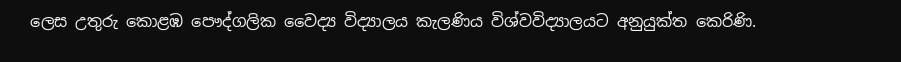ලෙස උතුරු කොළඹ පෞද්ගලික වෛද්‍ය විද්‍යාලය කැලණිය විශ්වවිද්‍යාලයට අනුයුක්‌ත කෙරිණි.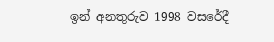ඉන් අනතුරුව 1998 වසරේදී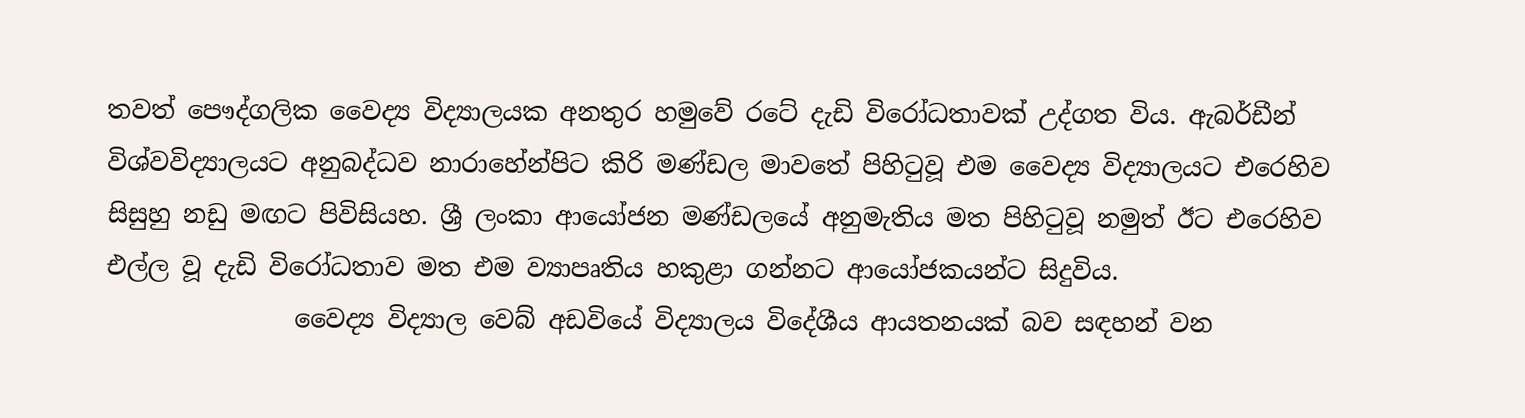තවත් පෞද්ගලික වෛද්‍ය විද්‍යාලයක අනතුර හමුවේ රටේ දැඩි විරෝධතාවක්‌ උද්ගත විය. ඇබර්ඩීන් විශ්වවිද්‍යාලයට අනුබද්ධව නාරාහේන්පිට කිරි මණ්‌ඩල මාවතේ පිහිටුවූ එම වෛද්‍ය විද්‍යාලයට එරෙහිව සිසුහු නඩු මඟට පිවිසියහ. ශ්‍රී ලංකා ආයෝජන මණ්‌ඩලයේ අනුමැතිය මත පිහිටුවූ නමුත් ඊට එරෙහිව එල්ල වූ දැඩි විරෝධතාව මත එම ව්‍යාපෘතිය හකුළා ගන්නට ආයෝජකයන්ට සිදුවිය.
               වෛද්‍ය විද්‍යාල වෙබ් අඩවියේ විද්‍යාලය විදේශීය ආයතනයක්‌ බව සඳහන් වන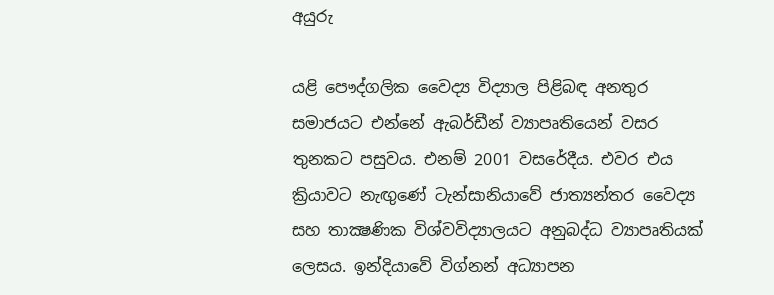අයුරු

යළි පෞද්ගලික වෛද්‍ය විද්‍යාල පිළිබඳ අනතුර සමාජයට එන්නේ ඇබර්ඩීන් ව්‍යාපෘතියෙන් වසර තුනකට පසුවය. එනම් 2001 වසරේදීය. එවර එය ක්‍රියාවට නැඟුණේ ටැන්සානියාවේ ජාත්‍යන්තර වෛද්‍ය සහ තාක්‍ෂණික විශ්වවිද්‍යාලයට අනුබද්ධ ව්‍යාපෘතියක්‌ ලෙසය. ඉන්දියාවේ විග්නන් අධ්‍යාපන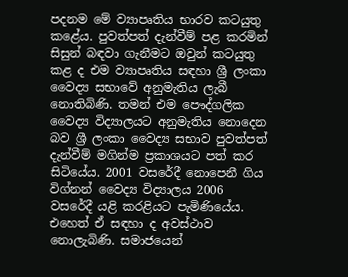පදනම මේ ව්‍යාපෘතිය භාරව කටයුතු කළේය. පුවත්පත් දැන්වීම් පළ කරමින් සිසුන් බඳවා ගැනීමට ඔවුන් කටයුතු කළ ද එම ව්‍යාපෘතිය සඳහා ශ්‍රී ලංකා වෛද්‍ය සභාවේ අනුමැතිය ලැබී නොතිබිණි. තමන් එම පෞද්ගලික වෛද්‍ය විද්‍යාලයට අනුමැතිය නොදෙන බව ශ්‍රී ලංකා වෛද්‍ය සභාව පුවත්පත් දැන්වීම් මගින්ම ප්‍රකාශයට පත් කර සිටියේය. 2001 වසරේදී නොපෙනී ගිය විග්නන් වෛද්‍ය විද්‍යාලය 2006 වසරේදී යළි කරළියට පැමිණියේය. එහෙත් ඒ සඳහා ද අවස්‌ථාව නොලැබිණි. සමාජයෙන්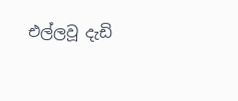එල්ලවූ දැඩි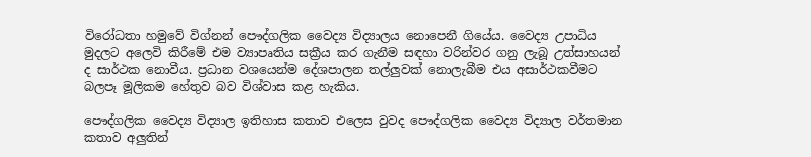විරෝධතා හමුවේ විග්නන් පෞද්ගලික වෛද්‍ය විද්‍යාලය නොපෙනී ගියේය. වෛද්‍ය උපාධිය මුදලට අලෙවි කිරීමේ එම ව්‍යාපෘතිය සක්‍රීය කර ගැනීම සඳහා වරින්වර ගනු ලැබූ උත්සාහයන් ද සාර්ථක නොවීය. ප්‍රධාන වශයෙන්ම දේශපාලන තල්ලුවක්‌ නොලැබීම එය අසාර්ථකවීමට බලපෑ මූලිකම හේතුව බව විශ්වාස කළ හැකිය.

පෞද්ගලික වෛද්‍ය විද්‍යාල ඉතිහාස කතාව එලෙස වුවද පෞද්ගලික වෛද්‍ය විද්‍යාල වර්තමාන කතාව අලුතින්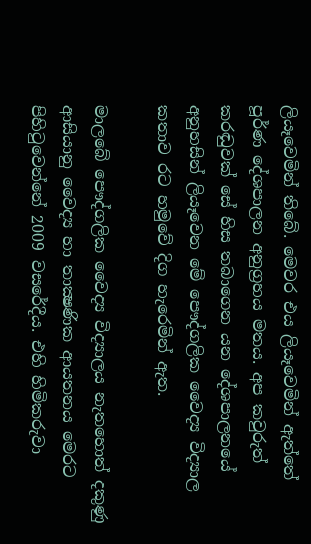ලියෑවෙමින් තිබේ. මෙවර එය ලියෑවෙමින් ඇත්තේ පූර්ණ දේශපාලන අනුග්‍රහය මතය. අප කවුරුත් කරඬුවක්‌ සේ හිස තබාගෙන යන දේශපාලනයේ අනුහසින් ලියෑවෙන මේ පෞද්ගලික වෛද්‍ය විද්‍යාල කතාව රට හමුවේ දිග හැරෙමින් ඇත.

මාලබේ පෞද්ගලික වෛද්‍ය විද්‍යාලය නැතහොත් දකුණු ආසියානු වෛද්‍ය හා තාක්‍ෂණික ආයතනය මෙරට පිහිටුවෙන්නේ 2009 වසරේදීය. එහි හිමිකරුවා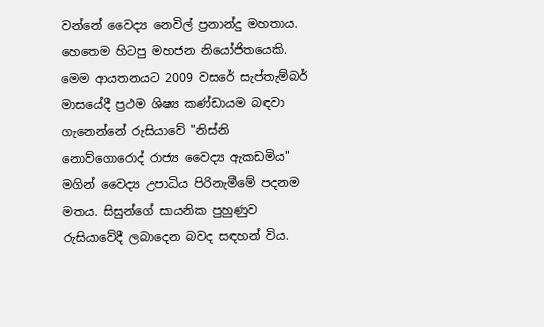වන්නේ වෛද්‍ය නෙවිල් ප්‍රනාන්දු මහතාය. හෙතෙම හිටපු මහජන නියෝජිතයෙකි. මෙම ආයතනයට 2009 වසරේ සැප්තැම්බර් මාසයේදී ප්‍රථම ශිෂ්‍ය කණ්‌ඩායම බඳවා ගැනෙන්නේ රුසියාවේ "නිස්‌නි නොව්ගොරොද් රාජ්‍ය වෛද්‍ය ඇකඩමිය" මගින් වෛද්‍ය උපාධිය පිරිනැමීමේ පදනම මතය. සිසුන්ගේ සායනික පුහුණුව රුසියාවේදී ලබාදෙන බවද සඳහන් විය.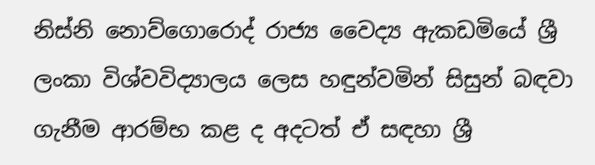නිස්‌නි නොව්ගොරොද් රාජ්‍ය වෛද්‍ය ඇකඩමියේ ශ්‍රී ලංකා විශ්වවිද්‍යාලය ලෙස හඳුන්වමින් සිසුන් බඳවා ගැනීම ආරම්භ කළ ද අදටත් ඒ සඳහා ශ්‍රී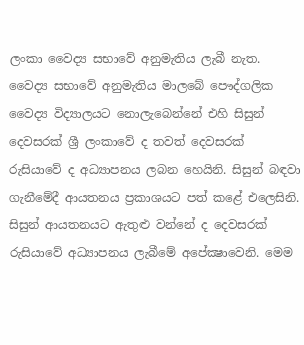ලංකා වෛද්‍ය සභාවේ අනුමැතිය ලැබී නැත. වෛද්‍ය සභාවේ අනුමැතිය මාලබේ පෞද්ගලික වෛද්‍ය විද්‍යාලයට නොලැබෙන්නේ එහි සිසුන් දෙවසරක්‌ ශ්‍රී ලංකාවේ ද තවත් දෙවසරක්‌ රුසියාවේ ද අධ්‍යාපනය ලබන හෙයිනි. සිසුන් බඳවා ගැනීමේදී ආයතනය ප්‍රකාශයට පත් කළේ එලෙසිනි. සිසුන් ආයතනයට ඇතුළු වන්නේ ද දෙවසරක්‌ රුසියාවේ අධ්‍යාපනය ලැබීමේ අපේක්‍ෂාවෙනි. මෙම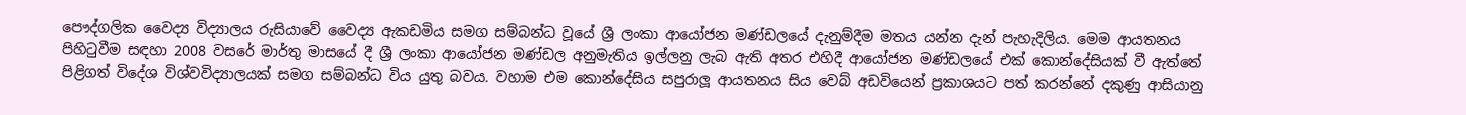පෞද්ගලික වෛද්‍ය විද්‍යාලය රුසියාවේ වෛද්‍ය ඇකඩමිය සමග සම්බන්ධ වූයේ ශ්‍රී ලංකා ආයෝජන මණ්‌ඩලයේ දැනුම්දීම මතය යන්න දැන් පැහැදිලිය. මෙම ආයතනය පිහිටුවීම සඳහා 2008 වසරේ මාර්තු මාසයේ දී ශ්‍රී ලංකා ආයෝජන මණ්‌ඩල අනුමැතිය ඉල්ලනු ලැබ ඇති අතර එහිදී ආයෝජන මණ්‌ඩලයේ එක්‌ කොන්දේසියක්‌ වී ඇත්තේ පිළිගත් විදේශ විශ්වවිද්‍යාලයක්‌ සමග සම්බන්ධ විය යුතු බවය. වහාම එම කොන්දේසිය සපුරාලූ ආයතනය සිය වෙබ් අඩවියෙන් ප්‍රකාශයට පත් කරන්නේ දකුණු ආසියානු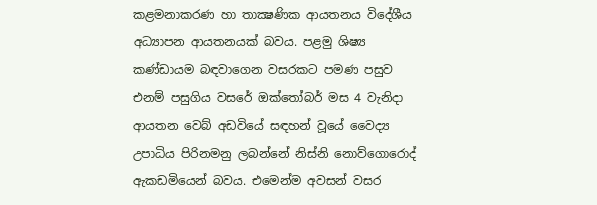කළමනාකරණ හා තාක්‍ෂණික ආයතනය විදේශීය අධ්‍යාපන ආයතනයක්‌ බවය. පළමු ශිෂ්‍ය කණ්‌ඩායම බඳවාගෙන වසරකට පමණ පසුව එනම් පසුගිය වසරේ ඔක්‌තෝබර් මස 4 වැනිදා ආයතන වෙබ් අඩවියේ සඳහන් වූයේ වෛද්‍ය උපාධිය පිරිනමනු ලබන්නේ නිස්‌නි නොව්ගොරොද් ඇකඩමියෙන් බවය. එමෙන්ම අවසන් වසර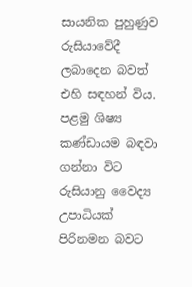සායනික පුහුණුව රුසියාවේදී ලබාදෙන බවත් එහි සඳහන් විය. පළමු ශිෂ්‍ය කණ්‌ඩායම බඳවා ගන්නා විට රුසියානු වෛද්‍ය උපාධියක්‌ පිරිනමන බවට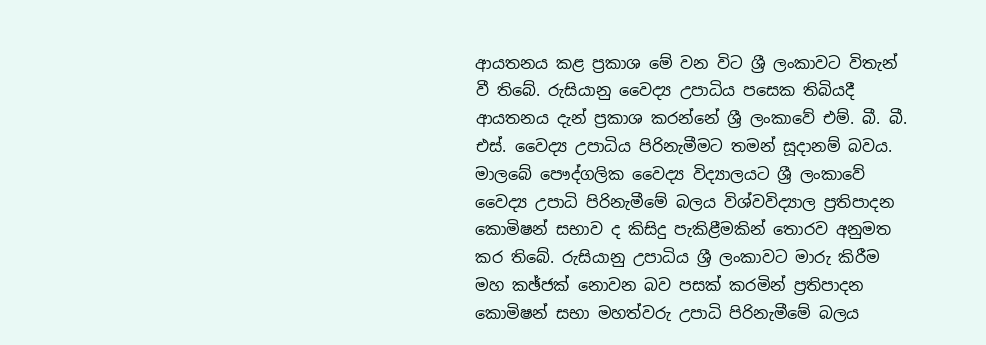ආයතනය කළ ප්‍රකාශ මේ වන විට ශ්‍රී ලංකාවට විතැන් වී තිබේ. රුසියානු වෛද්‍ය උපාධිය පසෙක තිබියදී ආයතනය දැන් ප්‍රකාශ කරන්නේ ශ්‍රී ලංකාවේ එම්. බී. බී. එස්‌. වෛද්‍ය උපාධිය පිරිනැමීමට තමන් සූදානම් බවය. මාලබේ පෞද්ගලික වෛද්‍ය විද්‍යාලයට ශ්‍රී ලංකාවේ වෛද්‍ය උපාධි පිරිනැමීමේ බලය විශ්වවිද්‍යාල ප්‍රතිපාදන කොමිෂන් සභාව ද කිසිදු පැකිළීමකින් තොරව අනුමත කර තිබේ. රුසියානු උපාධිය ශ්‍රී ලංකාවට මාරු කිරීම මහ කඡ්ජක්‌ නොවන බව පසක්‌ කරමින් ප්‍රතිපාදන කොමිෂන් සභා මහත්වරු උපාධි පිරිනැමීමේ බලය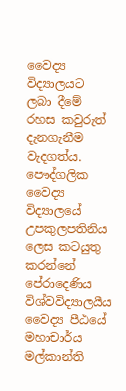වෛද්‍ය විද්‍යාලයට ලබා දීමේ රහස කවුරුත් දැනගැනීම වැදගත්ය. පෞද්ගලික වෛද්‍ය විද්‍යාලයේ උපකුලපතිනිය ලෙස කටයුතු කරන්නේ පේරාදෙණිය විශ්වවිද්‍යාලයීය වෛද්‍ය පීඨයේ මහාචාර්ය මල්කාන්ති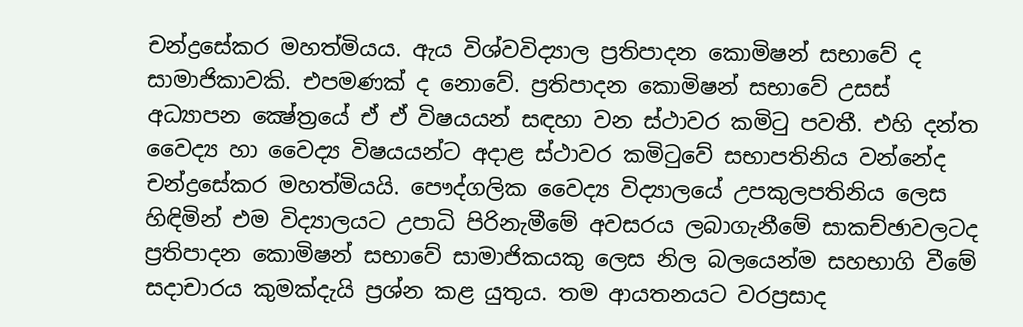චන්ද්‍රසේකර මහත්මියය. ඇය විශ්වවිද්‍යාල ප්‍රතිපාදන කොමිෂන් සභාවේ ද සාමාජිකාවකි. එපමණක්‌ ද නොවේ. ප්‍රතිපාදන කොමිෂන් සභාවේ උසස්‌ අධ්‍යාපන ක්‍ෂේත්‍රයේ ඒ ඒ විෂයයන් සඳහා වන ස්‌ථාවර කමිටු පවතී. එහි දන්ත වෛද්‍ය හා වෛද්‍ය විෂයයන්ට අදාළ ස්‌ථාවර කමිටුවේ සභාපතිනිය වන්නේද චන්ද්‍රසේකර මහත්මියයි. පෞද්ගලික වෛද්‍ය විද්‍යාලයේ උපකුලපතිනිය ලෙස හිඳිමින් එම විද්‍යාලයට උපාධි පිරිනැමීමේ අවසරය ලබාගැනීමේ සාකච්ඡාවලටද ප්‍රතිපාදන කොමිෂන් සභාවේ සාමාජිකයකු ලෙස නිල බලයෙන්ම සහභාගි වීමේ සදාචාරය කුමක්‌දැයි ප්‍රශ්න කළ යුතුය. තම ආයතනයට වරප්‍රසාද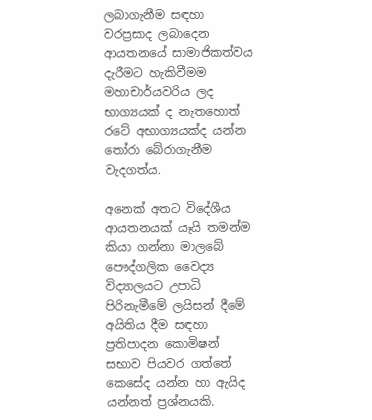ලබාගැනීම සඳහා වරප්‍රසාද ලබාදෙන ආයතනයේ සාමාජිකත්වය දැරීමට හැකිවීමම මහාචාර්යවරිය ලද භාග්‍යයක්‌ ද නැතහොත් රටේ අභාග්‍යයක්‌ද යන්න තෝරා බේරාගැනීම වැදගත්ය.

අනෙක්‌ අතට විදේශීය ආයතනයක්‌ යෑයි තමන්ම කියා ගන්නා මාලබේ පෞද්ගලික වෛද්‍ය විද්‍යාලයට උපාධි පිරිනැමීමේ ලයිසන් දීමේ අයිතිය දීම සඳහා ප්‍රතිපාදන කොමිෂන් සභාව පියවර ගත්තේ කෙසේද යන්න හා ඇයිද යන්නත් ප්‍රශ්නයකි.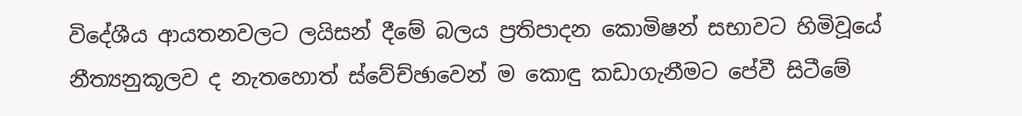විදේශීය ආයතනවලට ලයිසන් දීමේ බලය ප්‍රතිපාදන කොමිෂන් සභාවට හිමිවූයේ නීත්‍යනුකූලව ද නැතහොත් ස්‌වේච්ඡාවෙන් ම කොඳු කඩාගැනීමට පේවී සිටීමේ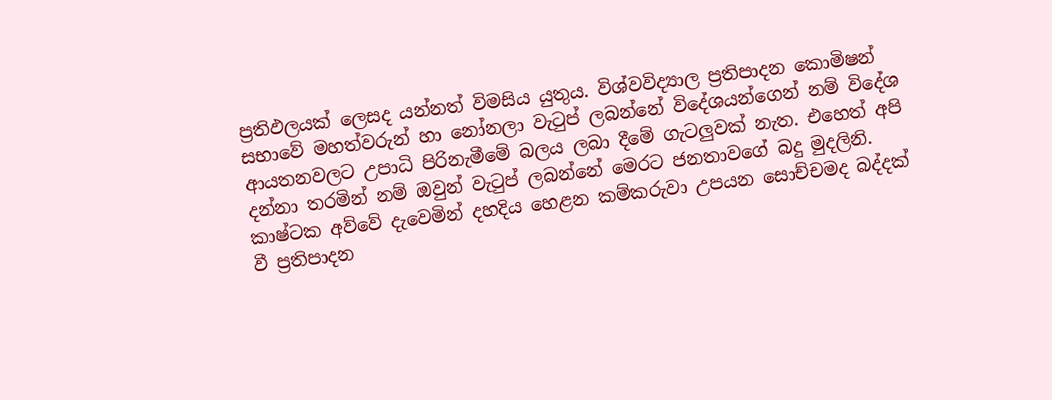ප්‍රතිඵලයක්‌ ලෙසද යන්නත් විමසිය යුතුය. විශ්වවිද්‍යාල ප්‍රතිපාදන කොමිෂන් සභාවේ මහත්වරුන් හා නෝනලා වැටුප් ලබන්නේ විදේශයන්ගෙන් නම් විදේශ ආයතනවලට උපාධි පිරිනැමීමේ බලය ලබා දීමේ ගැටලුවක්‌ නැත. එහෙත් අපි දන්නා තරමින් නම් ඔවුන් වැටුප් ලබන්නේ මෙරට ජනතාවගේ බදු මුදලිනි. කාෂ්ටක අව්වේ දැවෙමින් දහදිය හෙළන කම්කරුවා උපයන සොච්චමද බද්දක්‌ වී ප්‍රතිපාදන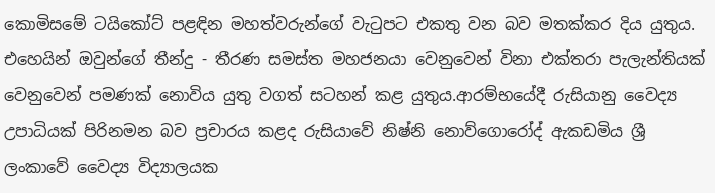කොමිසමේ ටයිකෝට්‌ පළඳින මහත්වරුන්ගේ වැටුපට එකතු වන බව මතක්‌කර දිය යුතුය. එහෙයින් ඔවුන්ගේ තීන්දු - තීරණ සමස්‌ත මහජනයා වෙනුවෙන් විනා එක්‌තරා පැලැන්තියක්‌ වෙනුවෙන් පමණක්‌ නොවිය යුතු වගත් සටහන් කළ යුතුය.ආරම්භයේදී රුසියානු වෛද්‍ය උපාධියක්‌ පිරිනමන බව ප්‍රචාරය කළද රුසියාවේ නිෂ්නි නොව්ගොරෝද් ඇකඩමිය ශ්‍රී ලංකාවේ වෛද්‍ය විද්‍යාලයක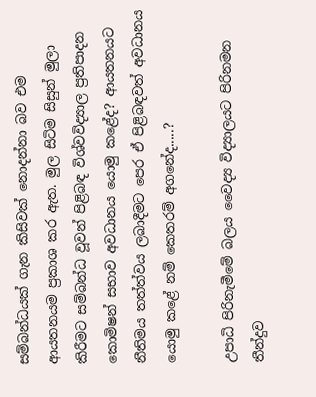සම්බන්ධයක්‌ ගැන කිසිවක්‌ නොදන්නා බව එම ආයතනයම ප්‍රකාශ කර ඇත. මුල සිටිම සිසුන් මුලා කිරීමට සම්බන්ධ වූවන් පිළිබඳ විශ්වවිද්‍යාල ප්‍රතිපාදන කොමිෂන් සභාව අවධානය යොමු කළේද? ආයතනයට නීතිමය තත්ත්වය ලබාදීමට පෙර ඒ පිළිබඳවත් අවධානය යොමු කළේ නම් කෙතරම් අගනේද.....?

උපාධි පිරිනැමීමේ බලය වෛද්‍ය විද්‍යාලයට පිරිනමන තීන්දුව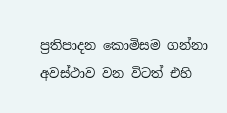ප්‍රතිපාදන කොමිසම ගන්නා අවස්‌ථාව වන විටත් එහි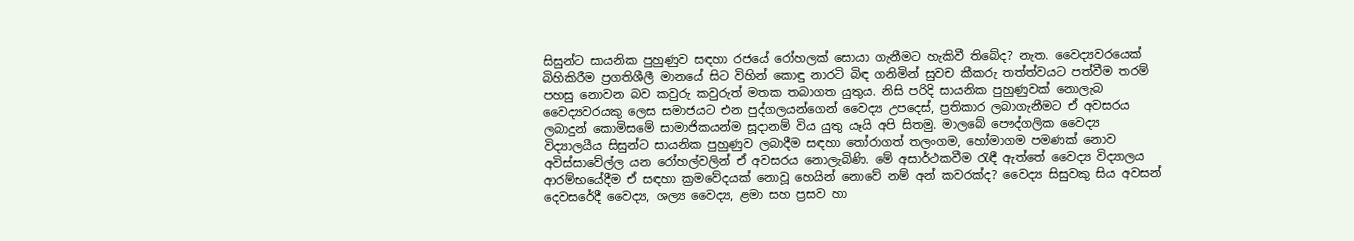සිසුන්ට සායනික පුහුණුව සඳහා රජයේ රෝහලක්‌ සොයා ගැනීමට හැකිවී තිබේද? නැත. වෛද්‍යවරයෙක්‌ බිහිකිරීම ප්‍රගතිශීලී මානයේ සිට විහින් කොඳු නාරටි බිඳ ගනිමින් සුවච කීකරු තත්ත්වයට පත්වීම තරම් පහසු නොවන බව කවුරු කවුරුත් මතක තබාගත යුතුය. නිසි පරිදි සායනික පුහුණුවක්‌ නොලැබ වෛද්‍යවරයකු ලෙස සමාජයට එන පුද්ගලයන්ගෙන් වෛද්‍ය උපදෙස්‌, ප්‍රතිකාර ලබාගැනීමට ඒ අවසරය ලබාදුන් කොමිසමේ සාමාජිකයන්ම සූදානම් විය යුතු යෑයි අපි සිතමු. මාලබේ පෞද්ගලික වෛද්‍ය විද්‍යාලයීය සිසුන්ට සායනික පුහුණුව ලබාදීම සඳහා තෝරාගත් තලංගම, හෝමාගම පමණක්‌ නොව අවිස්‌සාවේල්ල යන රෝහල්වලින් ඒ අවසරය නොලැබිණි. මේ අසාර්ථකවීම රැඳී ඇත්තේ වෛද්‍ය විද්‍යාලය ආරම්භයේදීම ඒ සඳහා ක්‍රමවේදයක්‌ නොවූ හෙයින් නොවේ නම් අන් කවරක්‌ද? වෛද්‍ය සිසුවකු සිය අවසන් දෙවසරේදී වෛද්‍ය, ශල්‍ය වෛද්‍ය, ළමා සහ ප්‍රසව හා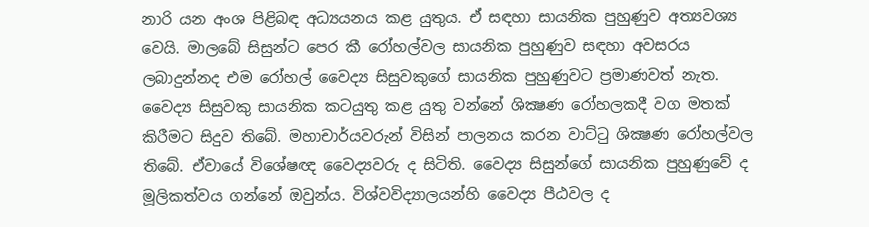නාරි යන අංශ පිළිබඳ අධ්‍යයනය කළ යුතුය. ඒ සඳහා සායනික පුහුණුව අත්‍යවශ්‍ය වෙයි. මාලබේ සිසුන්ට පෙර කී රෝහල්වල සායනික පුහුණුව සඳහා අවසරය ලබාදුන්නද එම රෝහල් වෛද්‍ය සිසුවකුගේ සායනික පුහුණුවට ප්‍රමාණවත් නැත. වෛද්‍ය සිසුවකු සායනික කටයුතු කළ යුතු වන්නේ ශික්‍ෂණ රෝහලකදී වග මතක්‌ කිරීමට සිදුව තිබේ. මහාචාර්යවරුන් විසින් පාලනය කරන වාට්‌ටු ශික්‍ෂණ රෝහල්වල තිබේ. ඒවායේ විශේෂඥ වෛද්‍යවරු ද සිටිති. වෛද්‍ය සිසුන්ගේ සායනික පුහුණුවේ ද මූලිකත්වය ගන්නේ ඔවුන්ය. විශ්වවිද්‍යාලයන්හි වෛද්‍ය පීඨවල ද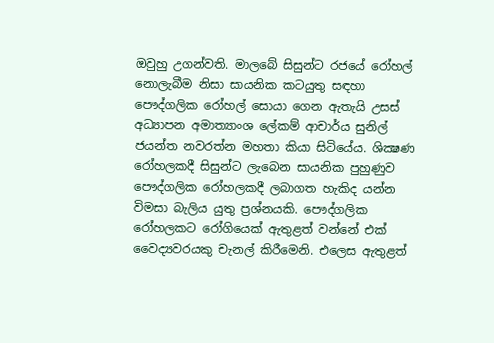ඔවුහු උගන්වති. මාලබේ සිසුන්ට රජයේ රෝහල් නොලැබීම නිසා සායනික කටයුතු සඳහා පෞද්ගලික රෝහල් සොයා ගෙන ඇතැයි උසස්‌ අධ්‍යාපන අමාත්‍යාංශ ලේකම් ආචාර්ය සුනිල් ජයන්ත නවරත්න මහතා කියා සිටියේය. ශික්‍ෂණ රෝහලකදී සිසුන්ට ලැබෙන සායනික පුහුණුව පෞද්ගලික රෝහලකදී ලබාගත හැකිද යන්න විමසා බැලිය යුතු ප්‍රශ්නයකි. පෞද්ගලික රෝහලකට රෝගියෙක්‌ ඇතුළත් වන්නේ එක්‌ වෛද්‍යවරයකු චැනල් කිරීමෙනි. එලෙස ඇතුළත්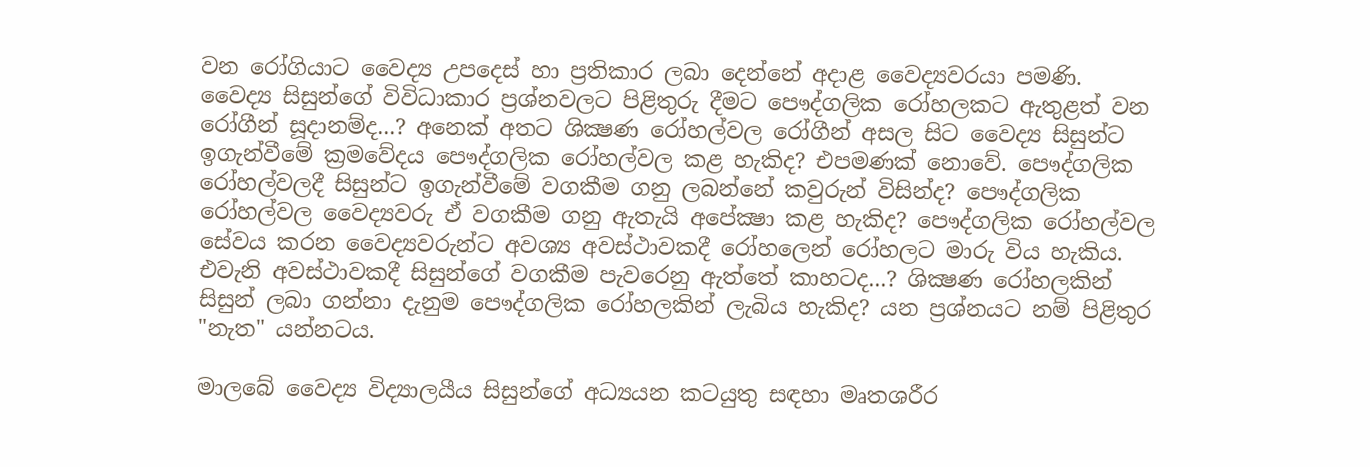වන රෝගියාට වෛද්‍ය උපදෙස්‌ හා ප්‍රතිකාර ලබා දෙන්නේ අදාළ වෛද්‍යවරයා පමණි. වෛද්‍ය සිසුන්ගේ විවිධාකාර ප්‍රශ්නවලට පිළිතුරු දීමට පෞද්ගලික රෝහලකට ඇතුළත් වන රෝගීන් සූදානම්ද...? අනෙක්‌ අතට ශික්‍ෂණ රෝහල්වල රෝගීන් අසල සිට වෛද්‍ය සිසුන්ට ඉගැන්වීමේ ක්‍රමවේදය පෞද්ගලික රෝහල්වල කළ හැකිද? එපමණක්‌ නොවේ. පෞද්ගලික රෝහල්වලදී සිසුන්ට ඉගැන්වීමේ වගකීම ගනු ලබන්නේ කවුරුන් විසින්ද? පෞද්ගලික රෝහල්වල වෛද්‍යවරු ඒ වගකීම ගනු ඇතැයි අපේක්‍ෂා කළ හැකිද? පෞද්ගලික රෝහල්වල සේවය කරන වෛද්‍යවරුන්ට අවශ්‍ය අවස්‌ථාවකදී රෝහලෙන් රෝහලට මාරු විය හැකිය. එවැනි අවස්‌ථාවකදී සිසුන්ගේ වගකීම පැවරෙනු ඇත්තේ කාහටද...? ශික්‍ෂණ රෝහලකින් සිසුන් ලබා ගන්නා දැනුම පෞද්ගලික රෝහලකින් ලැබිය හැකිද? යන ප්‍රශ්නයට නම් පිළිතුර "නැත" යන්නටය.

මාලබේ වෛද්‍ය විද්‍යාලයීය සිසුන්ගේ අධ්‍යයන කටයුතු සඳහා මෘතශරීර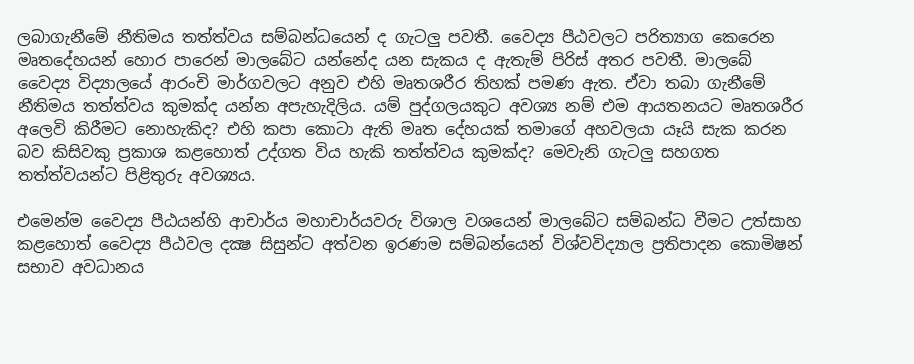ලබාගැනීමේ නීතිමය තත්ත්වය සම්බන්ධයෙන් ද ගැටලු පවතී. වෛද්‍ය පීඨවලට පරිත්‍යාග කෙරෙන මෘතදේහයන් හොර පාරෙන් මාලබේට යන්නේද යන සැකය ද ඇතැම් පිරිස්‌ අතර පවතී. මාලබේ වෛද්‍ය විද්‍යාලයේ ආරංචි මාර්ගවලට අනුව එහි මෘතශරීර තිහක්‌ පමණ ඇත. ඒවා තබා ගැනීමේ නීතිමය තත්ත්වය කුමක්‌ද යන්න අපැහැදිලිය. යම් පුද්ගලයකුට අවශ්‍ය නම් එම ආයතනයට මෘතශරීර අලෙවි කිරීමට නොහැකිද? එහි කපා කොටා ඇති මෘත දේහයක්‌ තමාගේ අහවලයා යෑයි සැක කරන බව කිසිවකු ප්‍රකාශ කළහොත් උද්ගත විය හැකි තත්ත්වය කුමක්‌ද? මෙවැනි ගැටලු සහගත තත්ත්වයන්ට පිළිතුරු අවශ්‍යය.

එමෙන්ම වෛද්‍ය පීඨයන්හි ආචාර්ය මහාචාර්යවරු විශාල වශයෙන් මාලබේට සම්බන්ධ වීමට උත්සාහ කළහොත් වෛද්‍ය පීඨවල දක්‍ෂ සිසුන්ට අත්වන ඉරණම සම්බන්යෙන් විශ්වවිද්‍යාල ප්‍රතිපාදන කොමිෂන් සභාව අවධානය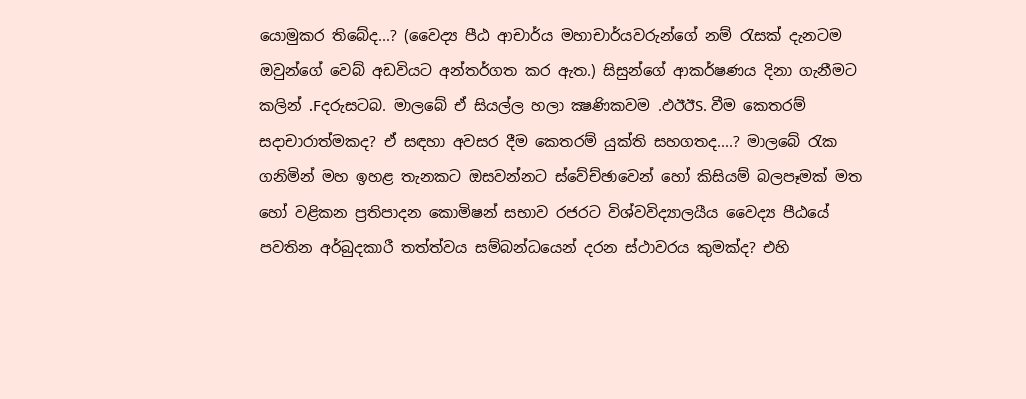යොමුකර තිබේද...? (වෛද්‍ය පීඨ ආචාර්ය මහාචාර්යවරුන්ගේ නම් රැසක්‌ දැනටම ඔවුන්ගේ වෙබ් අඩවියට අන්තර්ගත කර ඇත.) සිසුන්ගේ ආකර්ෂණය දිනා ගැනීමට කලින් .Fදරුසටබ. මාලබේ ඒ සියල්ල හලා ක්‍ෂණිකවම .ඵඊඊS. වීම කෙතරම් සදාචාරාත්මකද? ඒ සඳහා අවසර දීම කෙතරම් යුක්‌ති සහගතද....? මාලබේ රැක ගනිමින් මහ ඉහළ තැනකට ඔසවන්නට ස්‌වේච්ඡාවෙන් හෝ කිසියම් බලපෑමක්‌ මත හෝ වළිකන ප්‍රතිපාදන කොමිෂන් සභාව රජරට විශ්වවිද්‍යාලයීය වෛද්‍ය පීඨයේ පවතින අර්බුදකාරී තත්ත්වය සම්බන්ධයෙන් දරන ස්‌ථාවරය කුමක්‌ද? එහි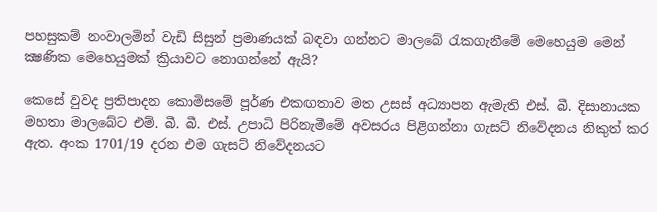පහසුකම් නංවාලමින් වැඩි සිසුන් ප්‍රමාණයක්‌ බඳවා ගන්නට මාලබේ රැකගැනීමේ මෙහෙයුම මෙන් ක්‍ෂණික මෙහෙයුමක්‌ ක්‍රියාවට නොගන්නේ ඇයි?

කෙසේ වුවද ප්‍රතිපාදන කොමිසමේ පූර්ණ එකඟතාව මත උසස්‌ අධ්‍යාපන ඇමැති එස්‌. බී. දිසානායක මහතා මාලබේට එම්. බී. බී. එස්‌. උපාධි පිරිනැමීමේ අවසරය පිළිගන්නා ගැසට්‌ නිවේදනය නිකුත් කර ඇත. අංක 1701/19 දරන එම ගැසට්‌ නිවේදනයට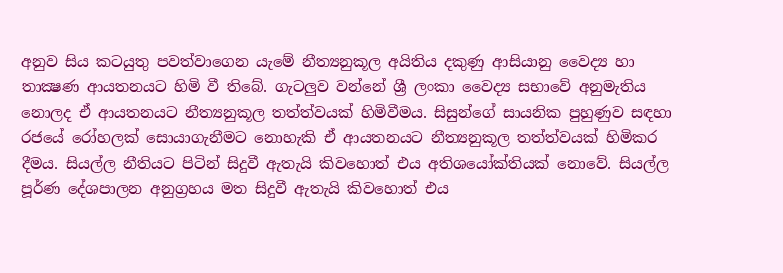අනුව සිය කටයුතු පවත්වාගෙන යැමේ නීත්‍යනුකූල අයිතිය දකුණු ආසියානු වෛද්‍ය හා තාක්‍ෂණ ආයතනයට හිමි වී තිබේ. ගැටලුව වන්නේ ශ්‍රී ලංකා වෛද්‍ය සභාවේ අනුමැතිය නොලද ඒ ආයතනයට නීත්‍යනුකූල තත්ත්වයක්‌ හිමිවීමය. සිසුන්ගේ සායනික පුහුණුව සඳහා රජයේ රෝහලක්‌ සොයාගැනීමට නොහැකි ඒ ආයතනයට නීත්‍යනුකූල තත්ත්වයක්‌ හිමිකර දීමය. සියල්ල නීතියට පිටින් සිදුවී ඇතැයි කිවහොත් එය අතිශයෝක්‌තියක්‌ නොවේ. සියල්ල පූර්ණ දේශපාලන අනුග්‍රහය මත සිදුවී ඇතැයි කිවහොත් එය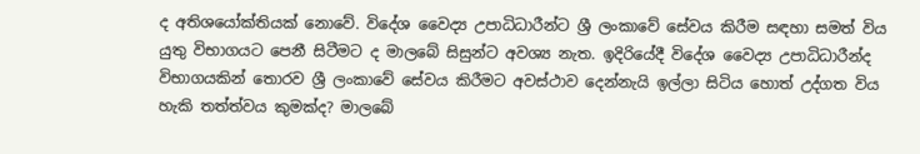ද අතිශයෝක්‌තියක්‌ නොවේ. විදේශ වෛද්‍ය උපාධිධාරීන්ට ශ්‍රී ලංකාවේ සේවය කිරීම සඳහා සමත් විය යුතු විභාගයට පෙනී සිටීමට ද මාලබේ සිසුන්ට අවශ්‍ය නැත. ඉදිරියේදී විදේශ වෛද්‍ය උපාධිධාරීන්ද විභාගයකින් තොරව ශ්‍රී ලංකාවේ සේවය කිරීමට අවස්‌ථාව දෙන්නැයි ඉල්ලා සිටිය හොත් උද්ගත විය හැකි තත්ත්වය කුමක්‌ද? මාලබේ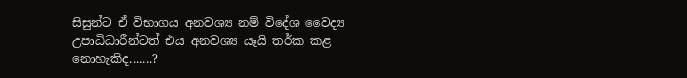සිසුන්ට ඒ විභාගය අනවශ්‍ය නම් විදේශ වෛද්‍ය උපාධිධාරීන්ටත් එය අනවශ්‍ය යෑයි තර්ක කළ නොහැකිද.......?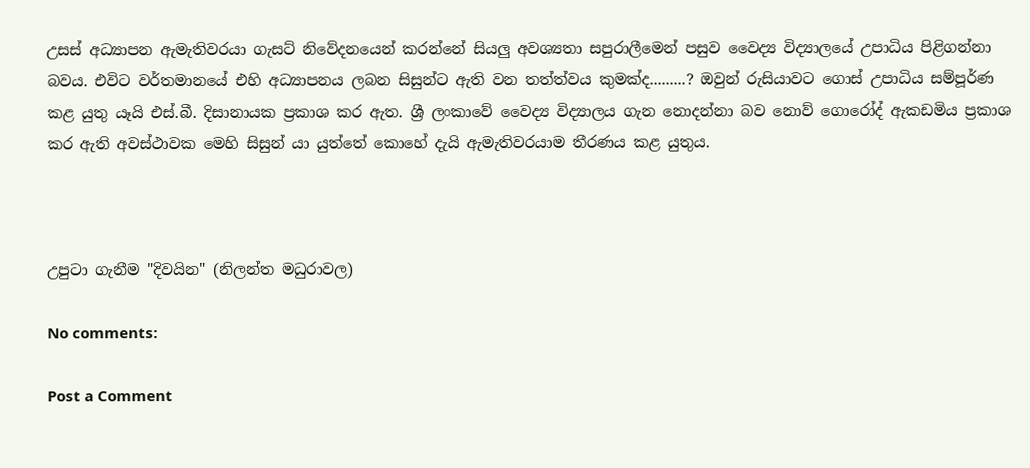උසස්‌ අධ්‍යාපන ඇමැතිවරයා ගැසට්‌ නිවේදනයෙන් කරන්නේ සියලු අවශ්‍යතා සපුරාලීමෙන් පසුව වෛද්‍ය විද්‍යාලයේ උපාධිය පිළිගන්නා බවය. එවිට වර්තමානයේ එහි අධ්‍යාපනය ලබන සිසුන්ට ඇති වන තත්ත්වය කුමක්‌ද.........? ඔවුන් රුසියාවට ගොස්‌ උපාධිය සම්පූර්ණ කළ යුතු යෑයි එස්‌.බී. දිසානායක ප්‍රකාශ කර ඇත. ශ්‍රී ලංකාවේ වෛද්‍ය විද්‍යාලය ගැන නොදන්නා බව නොව් ගොරෝද් ඇකඩමිය ප්‍රකාශ කර ඇති අවස්‌ථාවක මෙහි සිසුන් යා යුත්තේ කොහේ දැයි ඇමැතිවරයාම තීරණය කළ යුතුය.



උපුටා ගැනීම "දිවයින" (නිලන්ත මධුරාවල)

No comments:

Post a Comment